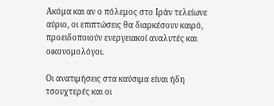Ακόμα και αν ο πόλεμος στο Ιράν τελείωνε αύριο, οι επιπτώσεις θα διαρκέσουν καιρό, προειδοποιούν ενεργειακοί αναλυτές και οικονομολόγοι.

Οι ανατιμήσεις στα καύσιμα είναι ήδη τσουχτερές και οι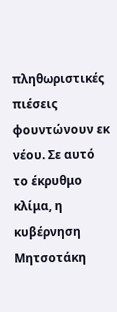πληθωριστικές πιέσεις φουντώνουν εκ νέου. Σε αυτό το έκρυθμο κλίμα, η κυβέρνηση Μητσοτάκη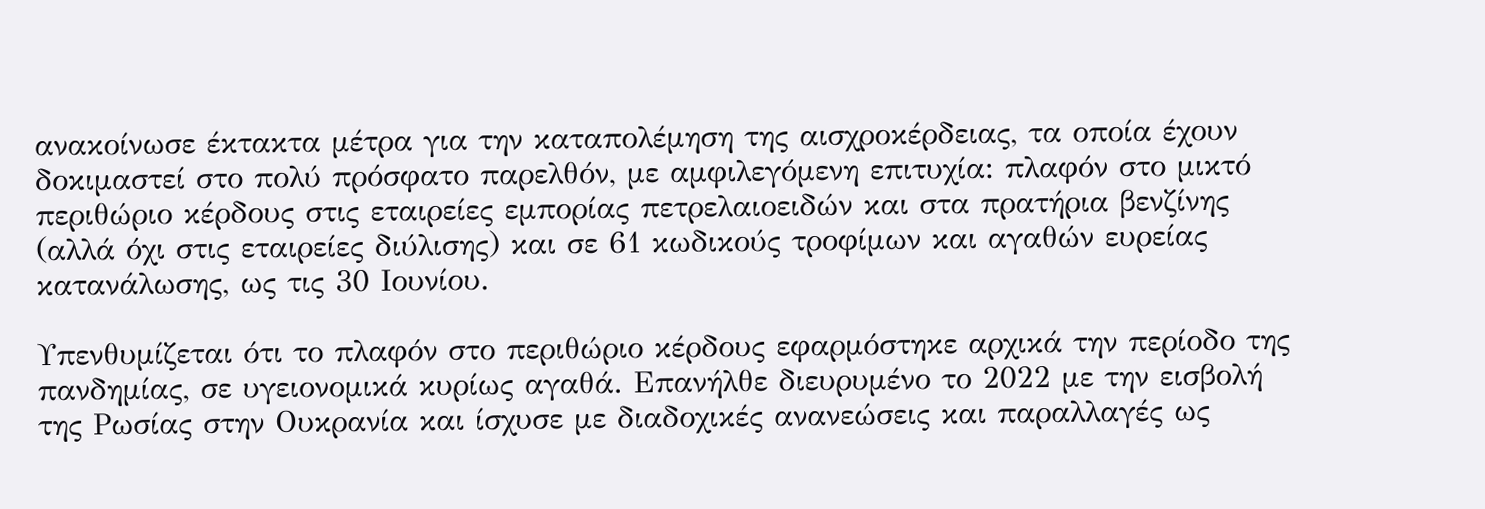ανακοίνωσε έκτακτα μέτρα για την καταπολέμηση της αισχροκέρδειας, τα οποία έχουν δοκιμαστεί στο πολύ πρόσφατο παρελθόν, με αμφιλεγόμενη επιτυχία: πλαφόν στο μικτό περιθώριο κέρδους στις εταιρείες εμπορίας πετρελαιοειδών και στα πρατήρια βενζίνης (αλλά όχι στις εταιρείες διύλισης) και σε 61 κωδικούς τροφίμων και αγαθών ευρείας κατανάλωσης, ως τις 30 Ιουνίου.

Υπενθυμίζεται ότι το πλαφόν στο περιθώριο κέρδους εφαρμόστηκε αρχικά την περίοδο της πανδημίας, σε υγειονομικά κυρίως αγαθά. Επανήλθε διευρυμένο το 2022 με την εισβολή της Ρωσίας στην Ουκρανία και ίσχυσε με διαδοχικές ανανεώσεις και παραλλαγές ως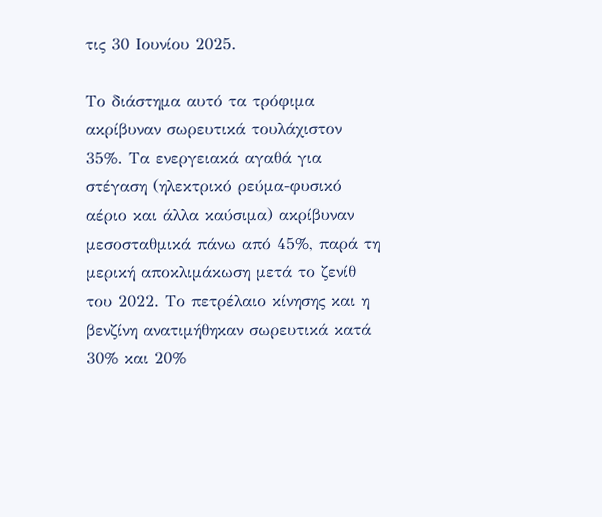τις 30 Ιουνίου 2025.

Το διάστημα αυτό τα τρόφιμα ακρίβυναν σωρευτικά τουλάχιστον 35%. Τα ενεργειακά αγαθά για στέγαση (ηλεκτρικό ρεύμα-φυσικό αέριο και άλλα καύσιμα) ακρίβυναν μεσοσταθμικά πάνω από 45%, παρά τη μερική αποκλιμάκωση μετά το ζενίθ του 2022. Το πετρέλαιο κίνησης και η βενζίνη ανατιμήθηκαν σωρευτικά κατά 30% και 20%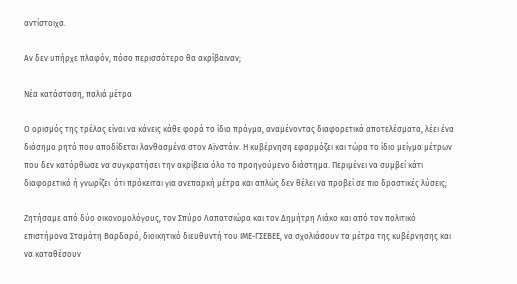αντίστοιχα.

Αν δεν υπήρχε πλαφόν, πόσο περισσότερο θα ακρίβαιναν;

Νέα κατάσταση, παλιά μέτρα

Ο ορισμός της τρέλας είναι να κάνεις κάθε φορά το ίδιο πράγμα, αναμένοντας διαφορετικά αποτελέσματα, λέει ένα διάσημο ρητό που αποδίδεται λανθασμένα στον Αϊνστάιν. Η κυβέρνηση εφαρμόζει και τώρα το ίδιο μείγμα μέτρων που δεν κατόρθωσε να συγκρατήσει την ακρίβεια όλο το προηγούμενο διάστημα. Περιμένει να συμβεί κάτι διαφορετικό ή γνωρίζει  ότι πρόκειται για ανεπαρκή μέτρα και απλώς δεν θέλει να προβεί σε πιο δραστικές λύσεις;

Ζητήσαμε από δύο οικονομολόγους, τον Σπύρο Λαπατσιώρα και τον Δημήτρη Λιάκο και από τον πολιτικό επιστήμονα Σταμάτη Βαρδαρό, διοικητικό διευθυντή του ΙΜΕ-ΓΣΕΒΕΕ, να σχολιάσουν τα μέτρα της κυβέρνησης και να καταθέσουν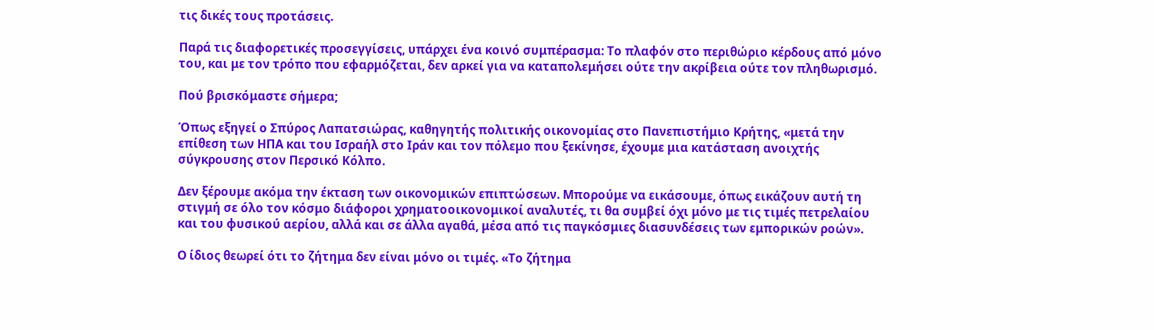τις δικές τους προτάσεις.

Παρά τις διαφορετικές προσεγγίσεις, υπάρχει ένα κοινό συμπέρασμα: Το πλαφόν στο περιθώριο κέρδους από μόνο του, και με τον τρόπο που εφαρμόζεται, δεν αρκεί για να καταπολεμήσει ούτε την ακρίβεια ούτε τον πληθωρισμό.

Πού βρισκόμαστε σήμερα;

Όπως εξηγεί ο Σπύρος Λαπατσιώρας, καθηγητής πολιτικής οικονομίας στο Πανεπιστήμιο Κρήτης, «μετά την επίθεση των ΗΠΑ και του Ισραήλ στο Ιράν και τον πόλεμο που ξεκίνησε, έχουμε μια κατάσταση ανοιχτής σύγκρουσης στον Περσικό Κόλπο.

Δεν ξέρουμε ακόμα την έκταση των οικονομικών επιπτώσεων. Μπορούμε να εικάσουμε, όπως εικάζουν αυτή τη στιγμή σε όλο τον κόσμο διάφοροι χρηματοοικονομικοί αναλυτές, τι θα συμβεί όχι μόνο με τις τιμές πετρελαίου και του φυσικού αερίου, αλλά και σε άλλα αγαθά, μέσα από τις παγκόσμιες διασυνδέσεις των εμπορικών ροών».

Ο ίδιος θεωρεί ότι το ζήτημα δεν είναι μόνο οι τιμές. «Το ζήτημα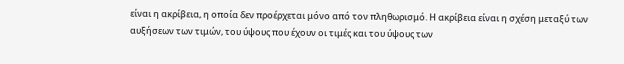είναι η ακρίβεια, η οποία δεν προέρχεται μόνο από τον πληθωρισμό. Η ακρίβεια είναι η σχέση μεταξύ των αυξήσεων των τιμών, του ύψους που έχουν οι τιμές και του ύψους των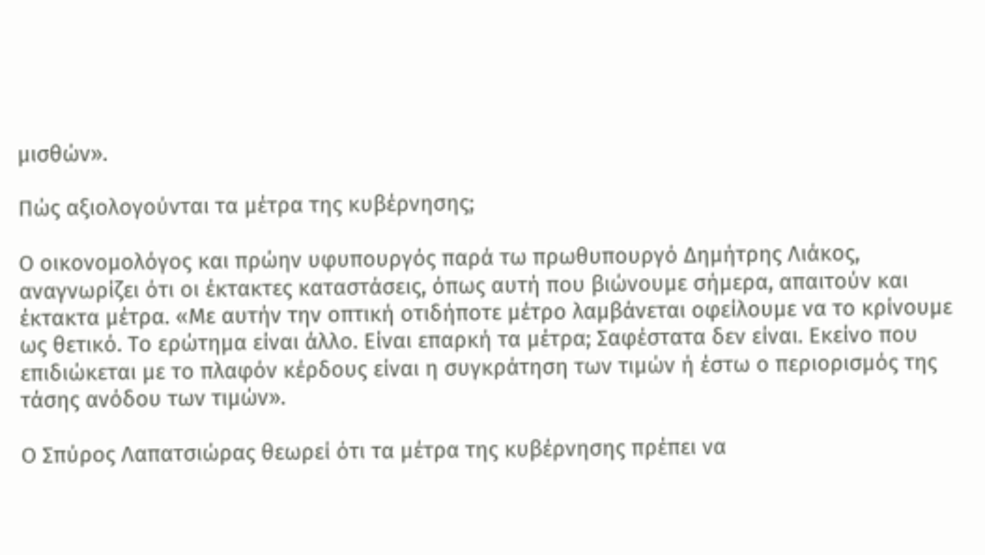μισθών».

Πώς αξιολογούνται τα μέτρα της κυβέρνησης;

Ο οικονομολόγος και πρώην υφυπουργός παρά τω πρωθυπουργό Δημήτρης Λιάκος, αναγνωρίζει ότι οι έκτακτες καταστάσεις, όπως αυτή που βιώνουμε σήμερα, απαιτούν και έκτακτα μέτρα. «Με αυτήν την οπτική οτιδήποτε μέτρο λαμβάνεται οφείλουμε να το κρίνουμε ως θετικό. Το ερώτημα είναι άλλο. Είναι επαρκή τα μέτρα; Σαφέστατα δεν είναι. Εκείνο που επιδιώκεται με το πλαφόν κέρδους είναι η συγκράτηση των τιμών ή έστω ο περιορισμός της τάσης ανόδου των τιμών».

Ο Σπύρος Λαπατσιώρας θεωρεί ότι τα μέτρα της κυβέρνησης πρέπει να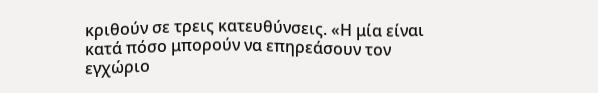κριθούν σε τρεις κατευθύνσεις. «Η μία είναι κατά πόσο μπορούν να επηρεάσουν τον εγχώριο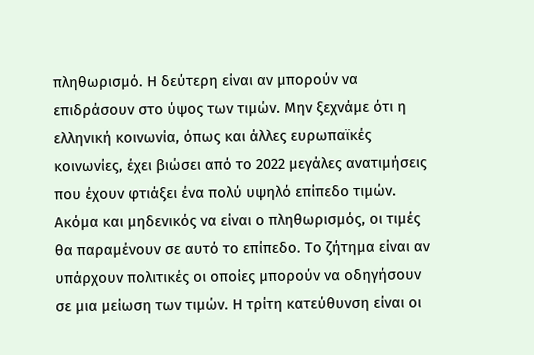πληθωρισμό. Η δεύτερη είναι αν μπορούν να επιδράσουν στο ύψος των τιμών. Μην ξεχνάμε ότι η ελληνική κοινωνία, όπως και άλλες ευρωπαϊκές κοινωνίες, έχει βιώσει από το 2022 μεγάλες ανατιμήσεις που έχουν φτιάξει ένα πολύ υψηλό επίπεδο τιμών. Ακόμα και μηδενικός να είναι ο πληθωρισμός, οι τιμές θα παραμένουν σε αυτό το επίπεδο. Το ζήτημα είναι αν υπάρχουν πολιτικές οι οποίες μπορούν να οδηγήσουν σε μια μείωση των τιμών. Η τρίτη κατεύθυνση είναι οι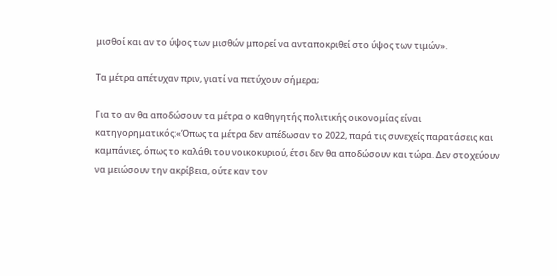μισθοί και αν το ύψος των μισθών μπορεί να ανταποκριθεί στο ύψος των τιμών».

Τα μέτρα απέτυχαν πριν, γιατί να πετύχουν σήμερα;

Για το αν θα αποδώσουν τα μέτρα ο καθηγητής πολιτικής οικονομίας είναι κατηγορηματικός:«Όπως τα μέτρα δεν απέδωσαν το 2022, παρά τις συνεχείς παρατάσεις και καμπάνιες, όπως το καλάθι του νοικοκυριού, έτσι δεν θα αποδώσουν και τώρα. Δεν στοχεύουν να μειώσουν την ακρίβεια, ούτε καν τον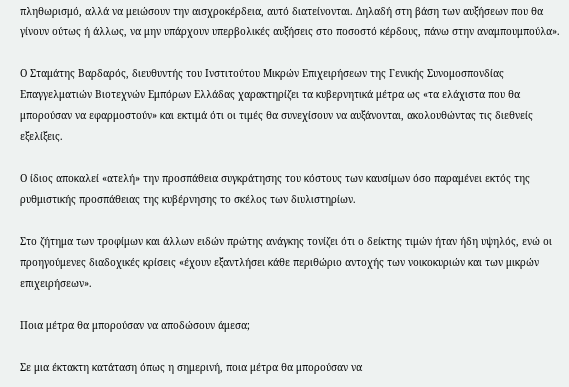πληθωρισμό, αλλά να μειώσουν την αισχροκέρδεια, αυτό διατείνονται. Δηλαδή στη βάση των αυξήσεων που θα γίνουν ούτως ή άλλως, να μην υπάρχουν υπερβολικές αυξήσεις στο ποσοστό κέρδους, πάνω στην αναμπουμπούλα».

Ο Σταμάτης Βαρδαρός, διευθυντής του Ινστιτούτου Μικρών Επιχειρήσεων της Γενικής Συνομοσπονδίας Επαγγελματιών Βιοτεχνών Εμπόρων Ελλάδας χαρακτηρίζει τα κυβερνητικά μέτρα ως «τα ελάχιστα που θα μπορούσαν να εφαρμοστούν» και εκτιμά ότι οι τιμές θα συνεχίσουν να αυξάνονται, ακολουθώντας τις διεθνείς εξελίξεις.

Ο ίδιος αποκαλεί «ατελή» την προσπάθεια συγκράτησης του κόστους των καυσίμων όσο παραμένει εκτός της ρυθμιστικής προσπάθειας της κυβέρνησης το σκέλος των διυλιστηρίων.

Στο ζήτημα των τροφίμων και άλλων ειδών πρώτης ανάγκης τονίζει ότι ο δείκτης τιμών ήταν ήδη υψηλός, ενώ οι προηγούμενες διαδοχικές κρίσεις «έχουν εξαντλήσει κάθε περιθώριο αντοχής των νοικοκυριών και των μικρών επιχειρήσεων».

Ποια μέτρα θα μπορούσαν να αποδώσουν άμεσα;

Σε μια έκτακτη κατάταση όπως η σημερινή, ποια μέτρα θα μπορούσαν να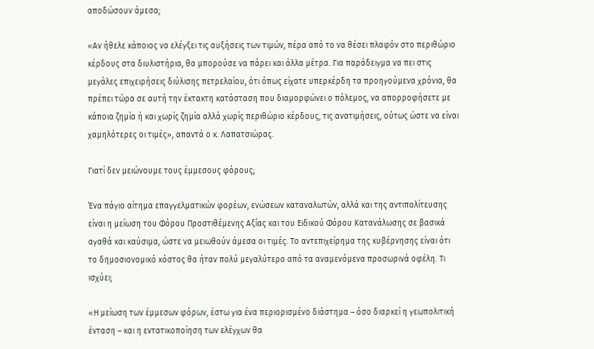αποδώσουν άμεσα;

«Αν ήθελε κάποιος να ελέγξει τις αυξήσεις των τιμών, πέρα από το να θέσει πλαφόν στο περιθώριο κέρδους στα διυλιστήρια, θα μπορούσε να πάρει και άλλα μέτρα. Για παράδειγμα να πει στις μεγάλες επιχειρήσεις διύλισης πετρελαίου, ότι όπως είχατε υπερκέρδη τα προηγούμενα χρόνια, θα πρέπει τώρα σε αυτή την έκτακτη κατάσταση που διαμορφώνει ο πόλεμος, να απορροφήσετε με κάποια ζημία ή και χωρίς ζημία αλλά χωρίς περιθώριο κέρδους, τις ανατιμήσεις, ούτως ώστε να είναι χαμηλότερες οι τιμές», απαντά ο κ. Λαπατσιώρας.

Γιατί δεν μειώνουμε τους έμμεσους φόρους;

Ένα πάγιο αίτημα επαγγελματικών φορέων, ενώσεων καταναλωτών, αλλά και της αντιπολίτευσης είναι η μείωση του Φόρου Προστιθέμενης Αξίας και του Ειδικού Φόρου Κατανάλωσης σε βασικά αγαθά και καύσιμα, ώστε να μειωθούν άμεσα οι τιμές. Το αντεπιχείρημα της κυβέρνησης είναι ότι το δημοσιονομικό κόστος θα ήταν πολύ μεγαλύτερο από τα αναμενόμενα προσωρινά οφέλη. Τι ισχύει;

«Η μείωση των έμμεσων φόρων, έστω για ένα περιορισμένο διάστημα – όσο διαρκεί η γεωπολιτική ένταση – και η εντατικοποίηση των ελέγχων θα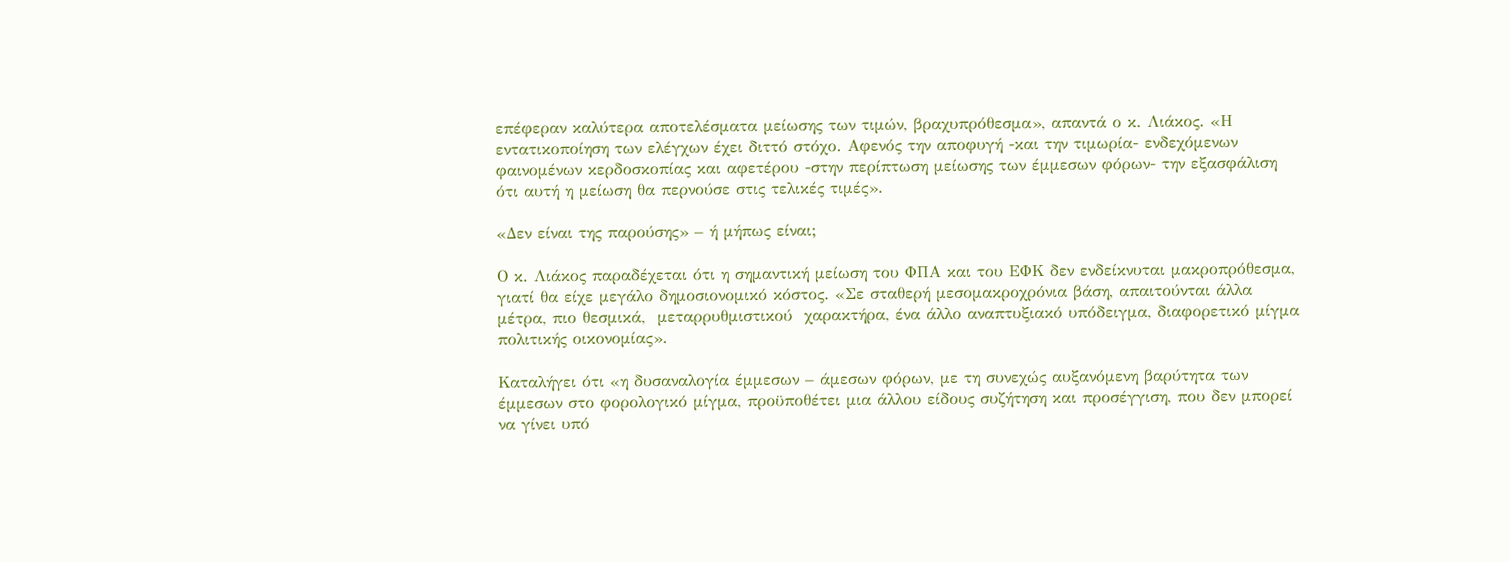επέφεραν καλύτερα αποτελέσματα μείωσης των τιμών, βραχυπρόθεσμα», απαντά ο κ. Λιάκος. «Η εντατικοποίηση των ελέγχων έχει διττό στόχο. Αφενός την αποφυγή -και την τιμωρία- ενδεχόμενων φαινομένων κερδοσκοπίας και αφετέρου -στην περίπτωση μείωσης των έμμεσων φόρων- την εξασφάλιση ότι αυτή η μείωση θα περνούσε στις τελικές τιμές».

«Δεν είναι της παρούσης» – ή μήπως είναι;

Ο κ. Λιάκος παραδέχεται ότι η σημαντική μείωση του ΦΠΑ και του ΕΦΚ δεν ενδείκνυται μακροπρόθεσμα, γιατί θα είχε μεγάλο δημοσιονομικό κόστος. «Σε σταθερή μεσομακροχρόνια βάση, απαιτούνται άλλα μέτρα, πιο θεσμικά,  μεταρρυθμιστικού  χαρακτήρα, ένα άλλο αναπτυξιακό υπόδειγμα, διαφορετικό μίγμα πολιτικής οικονομίας».

Καταλήγει ότι «η δυσαναλογία έμμεσων – άμεσων φόρων, με τη συνεχώς αυξανόμενη βαρύτητα των έμμεσων στο φορολογικό μίγμα, προϋποθέτει μια άλλου είδους συζήτηση και προσέγγιση, που δεν μπορεί να γίνει υπό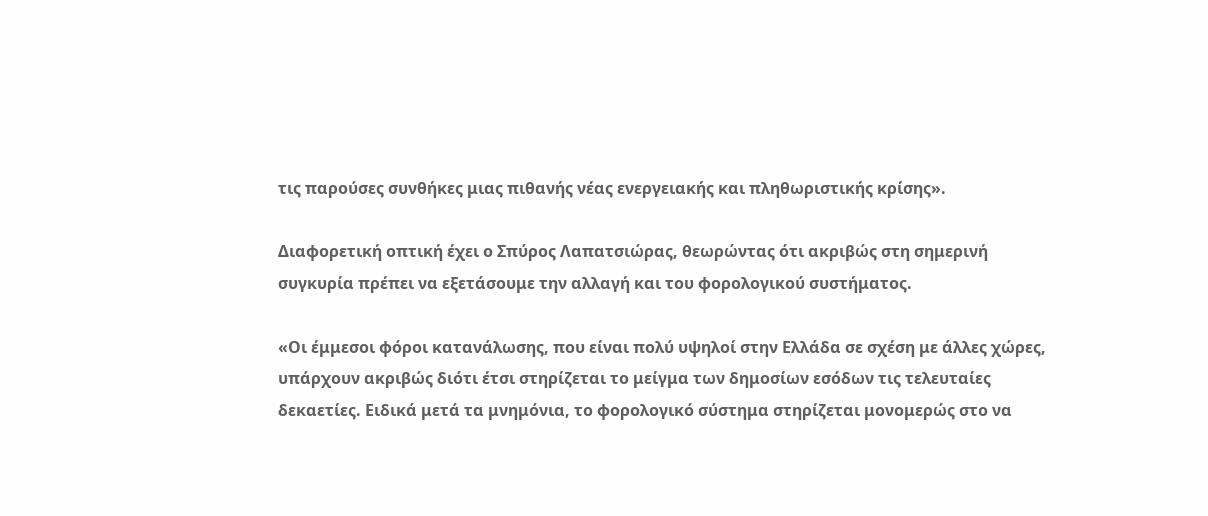τις παρούσες συνθήκες μιας πιθανής νέας ενεργειακής και πληθωριστικής κρίσης».

Διαφορετική οπτική έχει ο Σπύρος Λαπατσιώρας, θεωρώντας ότι ακριβώς στη σημερινή συγκυρία πρέπει να εξετάσουμε την αλλαγή και του φορολογικού συστήματος.

«Οι έμμεσοι φόροι κατανάλωσης, που είναι πολύ υψηλοί στην Ελλάδα σε σχέση με άλλες χώρες, υπάρχουν ακριβώς διότι έτσι στηρίζεται το μείγμα των δημοσίων εσόδων τις τελευταίες δεκαετίες. Ειδικά μετά τα μνημόνια, το φορολογικό σύστημα στηρίζεται μονομερώς στο να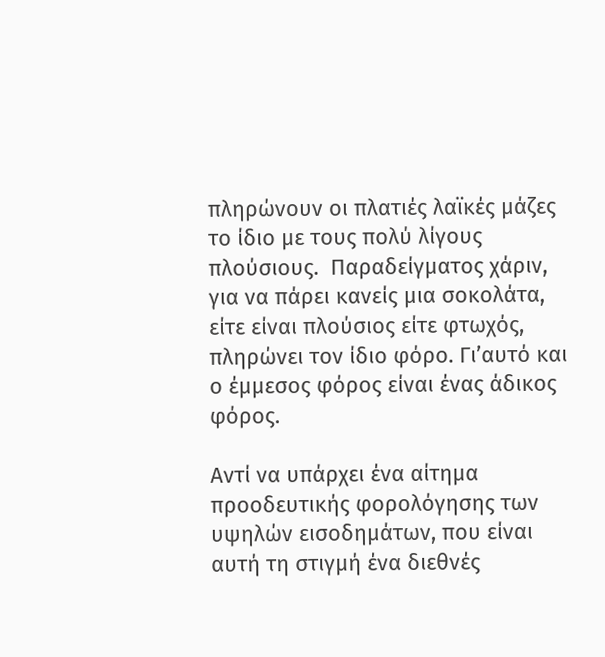πληρώνουν οι πλατιές λαϊκές μάζες το ίδιο με τους πολύ λίγους πλούσιους.  Παραδείγματος χάριν, για να πάρει κανείς μια σοκολάτα, είτε είναι πλούσιος είτε φτωχός, πληρώνει τον ίδιο φόρο. Γι’αυτό και ο έμμεσος φόρος είναι ένας άδικος φόρος.

Αντί να υπάρχει ένα αίτημα προοδευτικής φορολόγησης των υψηλών εισοδημάτων, που είναι αυτή τη στιγμή ένα διεθνές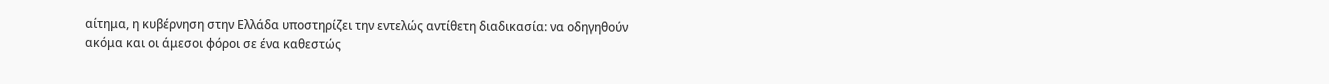αίτημα, η κυβέρνηση στην Ελλάδα υποστηρίζει την εντελώς αντίθετη διαδικασία: να οδηγηθούν ακόμα και οι άμεσοι φόροι σε ένα καθεστώς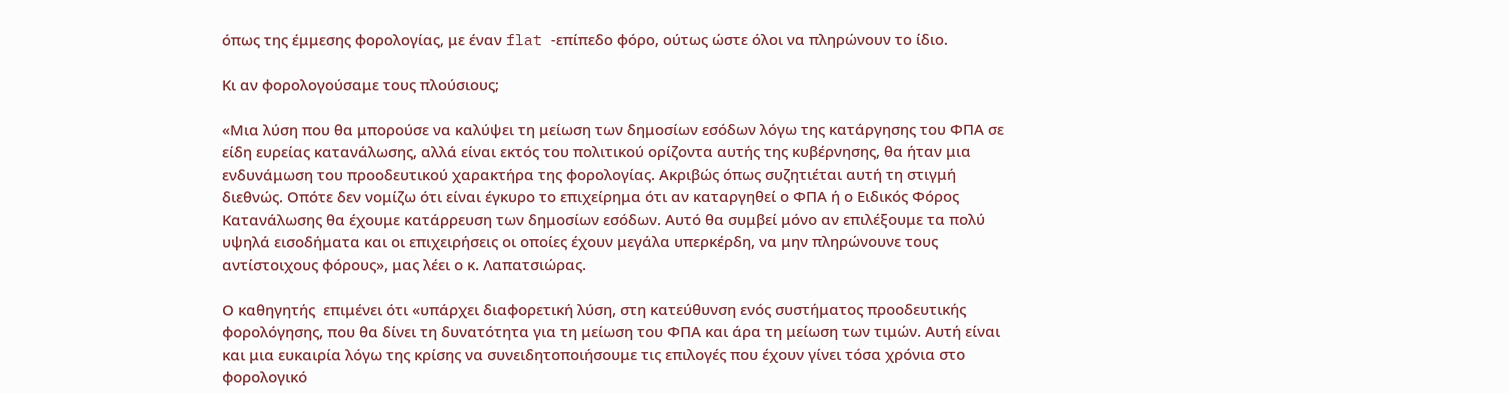όπως της έμμεσης φορολογίας, με έναν flat -επίπεδο φόρο, ούτως ώστε όλοι να πληρώνουν το ίδιο.

Κι αν φορολογούσαμε τους πλούσιους;

«Μια λύση που θα μπορούσε να καλύψει τη μείωση των δημοσίων εσόδων λόγω της κατάργησης του ΦΠΑ σε είδη ευρείας κατανάλωσης, αλλά είναι εκτός του πολιτικού ορίζοντα αυτής της κυβέρνησης, θα ήταν μια ενδυνάμωση του προοδευτικού χαρακτήρα της φορολογίας. Ακριβώς όπως συζητιέται αυτή τη στιγμή διεθνώς. Οπότε δεν νομίζω ότι είναι έγκυρο το επιχείρημα ότι αν καταργηθεί ο ΦΠΑ ή ο Ειδικός Φόρος Κατανάλωσης θα έχουμε κατάρρευση των δημοσίων εσόδων. Αυτό θα συμβεί μόνο αν επιλέξουμε τα πολύ υψηλά εισοδήματα και οι επιχειρήσεις οι οποίες έχουν μεγάλα υπερκέρδη, να μην πληρώνουνε τους αντίστοιχους φόρους», μας λέει ο κ. Λαπατσιώρας.

Ο καθηγητής  επιμένει ότι «υπάρχει διαφορετική λύση, στη κατεύθυνση ενός συστήματος προοδευτικής φορολόγησης, που θα δίνει τη δυνατότητα για τη μείωση του ΦΠΑ και άρα τη μείωση των τιμών. Αυτή είναι και μια ευκαιρία λόγω της κρίσης να συνειδητοποιήσουμε τις επιλογές που έχουν γίνει τόσα χρόνια στο φορολογικό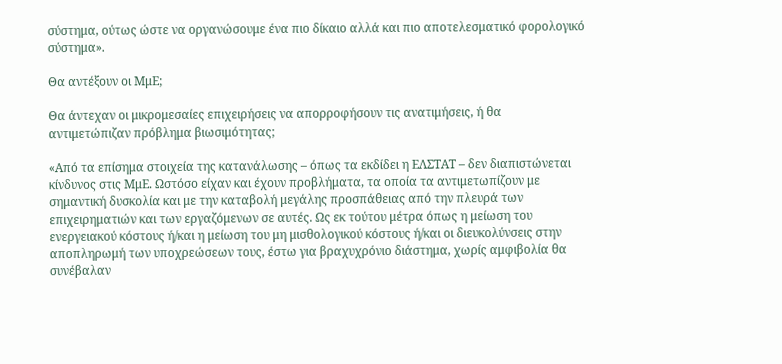σύστημα, ούτως ώστε να οργανώσουμε ένα πιο δίκαιο αλλά και πιο αποτελεσματικό φορολογικό σύστημα».

Θα αντέξουν οι ΜμΕ;

Θα άντεχαν οι μικρομεσαίες επιχειρήσεις να απορροφήσουν τις ανατιμήσεις, ή θα αντιμετώπιζαν πρόβλημα βιωσιμότητας;

«Από τα επίσημα στοιχεία της κατανάλωσης – όπως τα εκδίδει η ΕΛΣΤΑΤ – δεν διαπιστώνεται κίνδυνος στις ΜμΕ. Ωστόσο είχαν και έχουν προβλήματα, τα οποία τα αντιμετωπίζουν με σημαντική δυσκολία και με την καταβολή μεγάλης προσπάθειας από την πλευρά των επιχειρηματιών και των εργαζόμενων σε αυτές. Ως εκ τούτου μέτρα όπως η μείωση του ενεργειακού κόστους ή/και η μείωση του μη μισθολογικού κόστους ή/και οι διευκολύνσεις στην αποπληρωμή των υποχρεώσεων τους, έστω για βραχυχρόνιο διάστημα, χωρίς αμφιβολία θα συνέβαλαν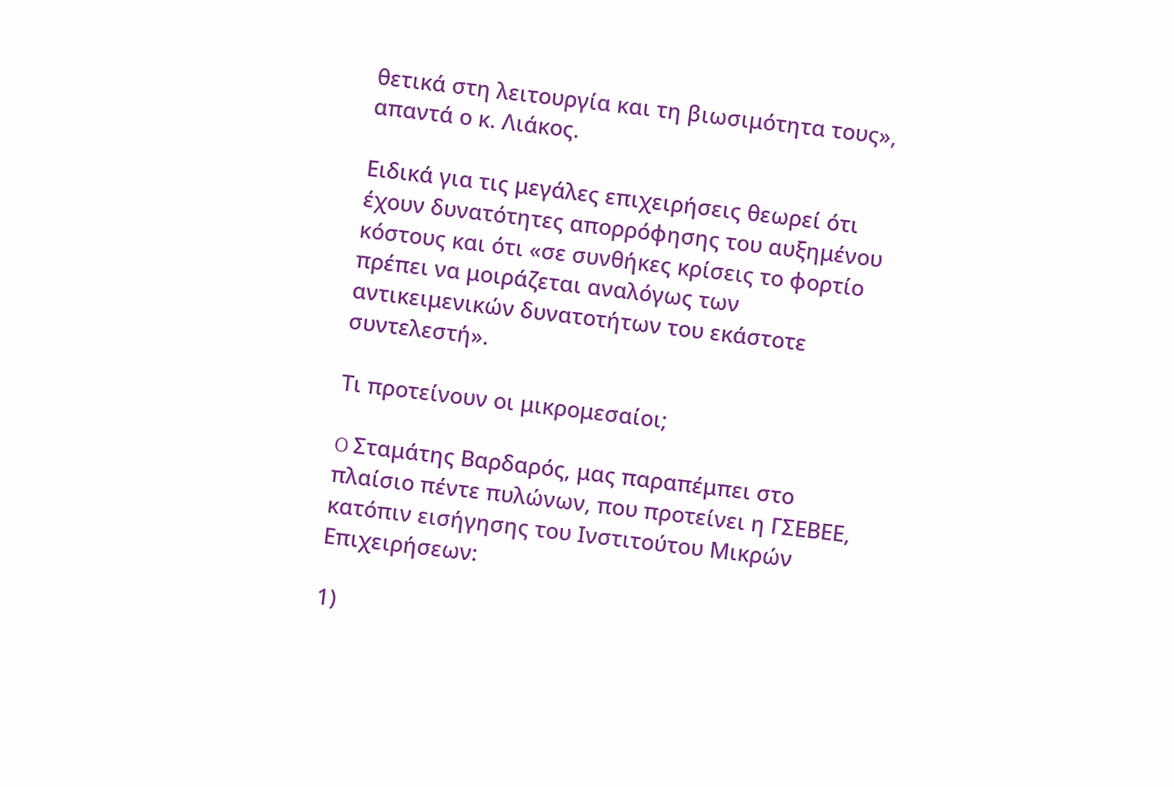θετικά στη λειτουργία και τη βιωσιμότητα τους», απαντά ο κ. Λιάκος.

Ειδικά για τις μεγάλες επιχειρήσεις θεωρεί ότι έχουν δυνατότητες απορρόφησης του αυξημένου κόστους και ότι «σε συνθήκες κρίσεις το φορτίο πρέπει να μοιράζεται αναλόγως των αντικειμενικών δυνατοτήτων του εκάστοτε συντελεστή».

Τι προτείνουν οι μικρομεσαίοι;

O Σταμάτης Βαρδαρός, μας παραπέμπει στο πλαίσιο πέντε πυλώνων, που προτείνει η ΓΣΕΒΕΕ, κατόπιν εισήγησης του Ινστιτούτου Μικρών Επιχειρήσεων:

1)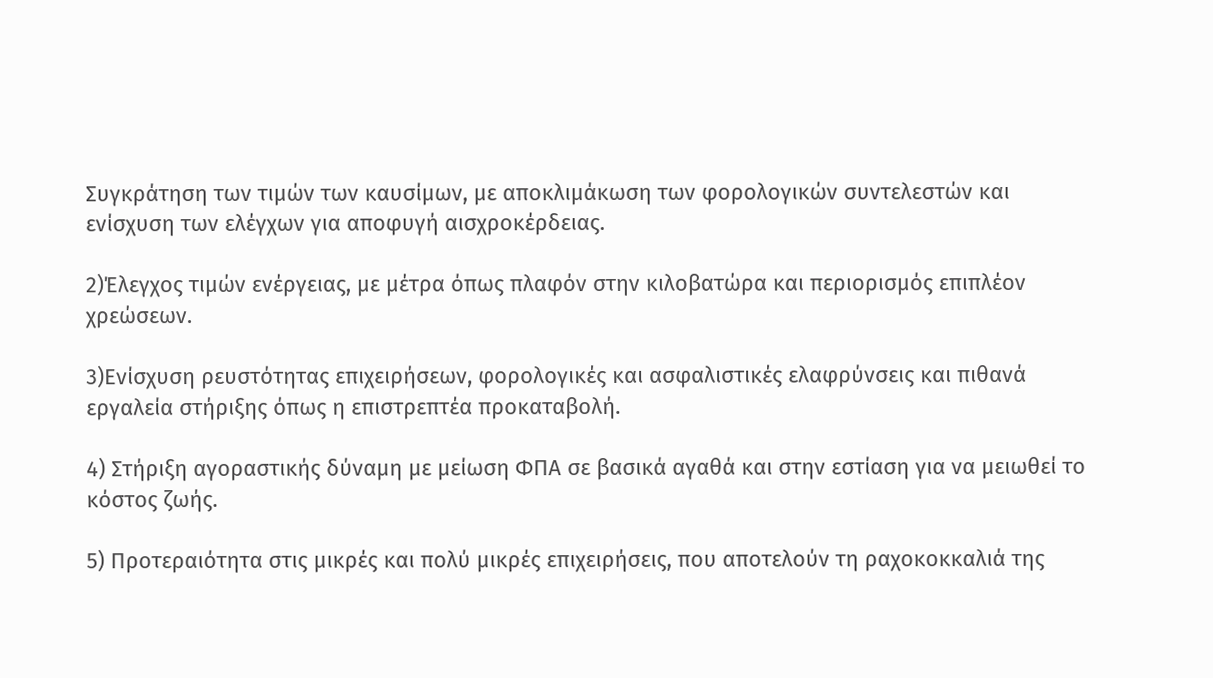Συγκράτηση των τιμών των καυσίμων, με αποκλιμάκωση των φορολογικών συντελεστών και ενίσχυση των ελέγχων για αποφυγή αισχροκέρδειας.

2)Έλεγχος τιμών ενέργειας, με μέτρα όπως πλαφόν στην κιλοβατώρα και περιορισμός επιπλέον χρεώσεων.

3)Ενίσχυση ρευστότητας επιχειρήσεων, φορολογικές και ασφαλιστικές ελαφρύνσεις και πιθανά εργαλεία στήριξης όπως η επιστρεπτέα προκαταβολή.

4) Στήριξη αγοραστικής δύναμη με μείωση ΦΠΑ σε βασικά αγαθά και στην εστίαση για να μειωθεί το κόστος ζωής.

5) Προτεραιότητα στις μικρές και πολύ μικρές επιχειρήσεις, που αποτελούν τη ραχοκοκκαλιά της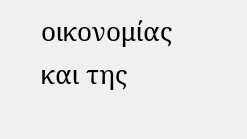οικονομίας και της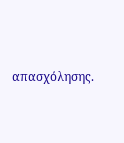απασχόλησης.